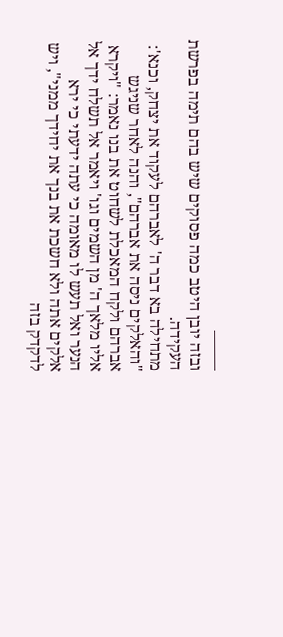——–
ובזה יובן היטב כמה פסוקים שיש בהם תימה בפרשת העקידה.
מתחילה בא דבר ה' לאברהם לעקוד את יצחק, וכנא': "והאלקים ניסה את אברהם", והנה לאחר שניגש אברהם ולקח המאכלת לשחוט את בנו נאמר: "ויקרא אליו מלאך ה' מן השמים וגו' ויאמר אל תשלח ידך אל הנער ואל תעש לו מאומה כי עתה ידעתי כי ירא אלקים אתה ולא חשכת את בנך את יחידך ממני", ויש לדקדק בזה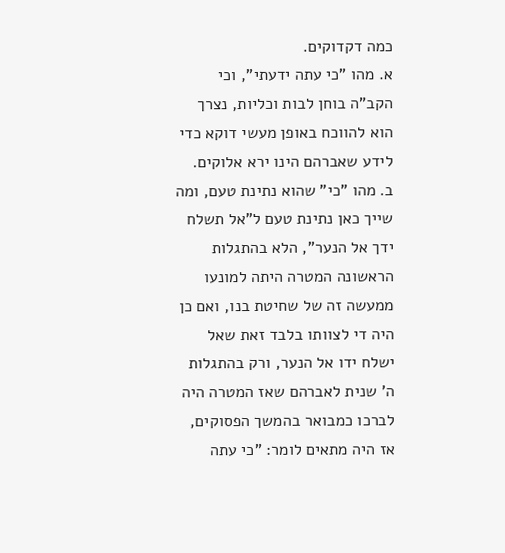כמה דקדוקים.
א. מהו "כי עתה ידעתי", וכי הקב"ה בוחן לבות וכליות, נצרך הוא להווכח באופן מעשי דוקא כדי לידע שאברהם הינו ירא אלוקים.
ב. מהו "כי" שהוא נתינת טעם, ומה שייך כאן נתינת טעם ל"אל תשלח ידך אל הנער", הלא בהתגלות הראשונה המטרה היתה למונעו ממעשה זה של שחיטת בנו, ואם כן היה די לצוותו בלבד זאת שאל ישלח ידו אל הנער, ורק בהתגלות ה' שנית לאברהם שאז המטרה היה לברכו כמבואר בהמשך הפסוקים, אז היה מתאים לומר: "כי עתה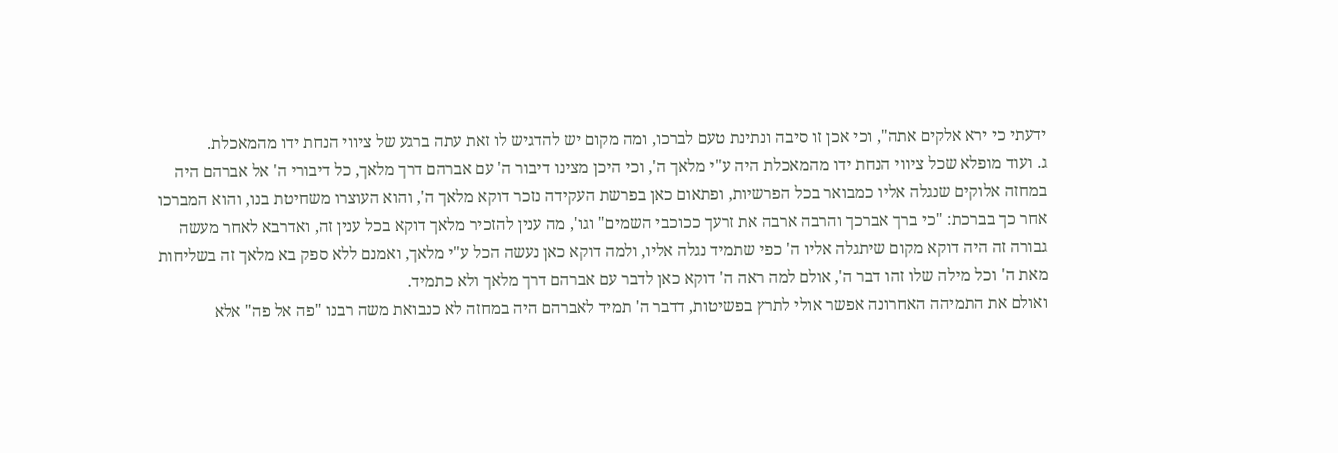ידעתי כי ירא אלקים אתה", וכי אכן זו סיבה ונתינת טעם לברכו, ומה מקום יש להדגיש לו זאת עתה ברגע של ציווי הנחת ידו מהמאכלת.
ג. ועוד מופלא שכל ציווי הנחת ידו מהמאכלת היה ע"י מלאך ה', וכי היכן מצינו דיבור ה' עם אברהם דרך מלאך, כל דיבורי ה' אל אברהם היה במחזה אלוקים שנגלה אליו כמבואר בכל הפרשיות, ופתאום כאן בפרשת העקידה נזכר דוקא מלאך ה', והוא העוצרו משחיטת בנו, והוא המברכו אחר כך בברכת: "כי ברך אברכך והרבה ארבה את זרעך ככוכבי השמים" וגו', מה ענין להזכיר מלאך דוקא בכל ענין זה, ואדרבא לאחר מעשה גבורה זה היה דוקא מקום שיתגלה אליו ה' כפי שתמיד נגלה אליו, ולמה דוקא כאן נעשה הכל ע"י מלאך, ואמנם ללא ספק בא מלאך זה בשליחות מאת ה' וכל מילה שלו זהו דבר ה', אולם למה ראה ה' דוקא כאן לדבר עם אברהם דרך מלאך ולא כתמיד.
ואולם את התמיהה האחרונה אפשר אולי לתרץ בפשיטות, דדבר ה' תמיד לאברהם היה במחזה לא כנבואת משה רבנו "פה אל פה" אלא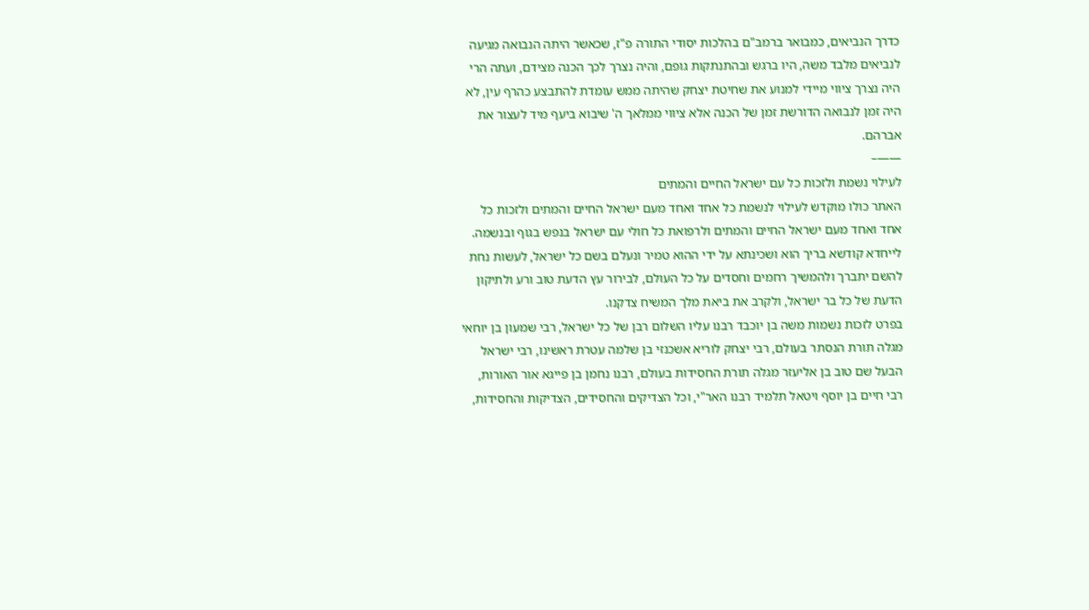כדרך הנביאים, כמבואר ברמב"ם בהלכות יסודי התורה פ"ז, שכאשר היתה הנבואה מגיעה לנביאים מלבד משה, היו ברגש ובהתנתקות גופם, והיה נצרך לכך הכנה מצידם, ועתה הרי היה נצרך ציווי מיידי למנוע את שחיטת יצחק שהיתה ממש עומדת להתבצע כהרף עין, לא היה זמן לנבואה הדורשת זמן של הכנה אלא ציווי ממלאך ה' שיבוא ביעף מיד לעצור את אברהם.
——–
לעילוי נשמת ולזכות כל עם ישראל החיים והמתים
האתר כולו מוקדש לעילוי לנשמת כל אחד ואחד מעם ישראל החיים והמתים ולזכות כל אחד ואחד מעם ישראל החיים והמתים ולרפואת כל חולי עם ישראל בנפש בגוף ובנשמה. לייחדא קודשא בריך הוא ושכינתא על ידי ההוא טמיר ונעלם בשם כל ישראל, לעשות נחת להשם יתברך ולהמשיך רחמים וחסדים על כל העולם, לבירור עץ הדעת טוב ורע ולתיקון הדעת של כל בר ישראל, ולקרב את ביאת מלך המשיח צדקנו.
בפרט לזכות נשמות משה בן יוכבד רבנו עליו השלום רבן של כל ישראל, רבי שמעון בן יוחאי מגלה תורת הנסתר בעולם, רבי יצחק לוריא אשכנזי בן שלמה עטרת ראשינו, רבי ישראל הבעל שם טוב בן אליעזר מגלה תורת החסידות בעולם, רבנו נחמן בן פייגא אור האורות, רבי חיים בן יוסף ויטאל תלמיד רבנו האר"י, וכל הצדיקים והחסידים, הצדיקות והחסידות,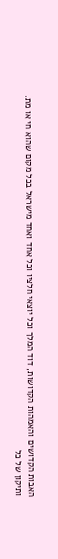האבות הקדושים והאמהות הקדושות, דוד המלך וכל יוצאי חלציו וכל אחד ואחד מישראל בכל מקום שהוא חי או מת.
ותיקון של כל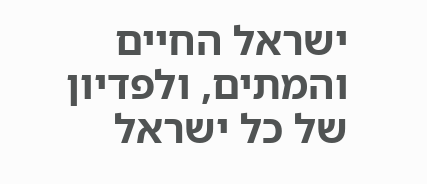ישראל החיים והמתים, ולפדיון של כל ישראל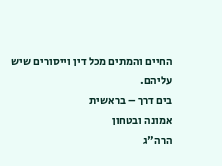החיים והמתים מכל דין וייסורים שיש עליהם.
בים דרך – בראשית
אמונה ובטחון
הרה"ג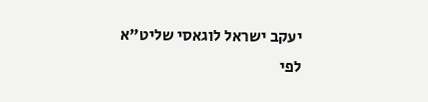יעקב ישראל לוגאסי שליט"א
לפי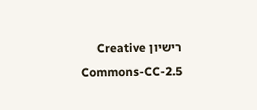רישיון Creative Commons-CC-2.5